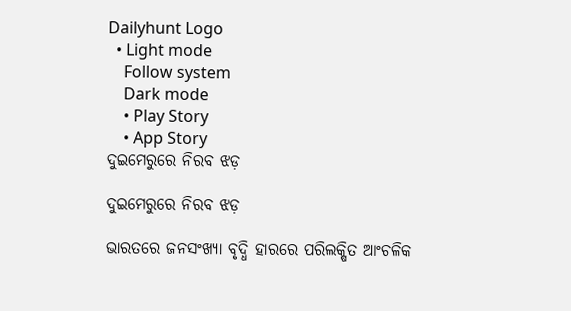Dailyhunt Logo
  • Light mode
    Follow system
    Dark mode
    • Play Story
    • App Story
ଦୁଇମେରୁରେ ନିରବ ଝଡ଼

ଦୁଇମେରୁରେ ନିରବ ଝଡ଼

ଭାରତରେ ଜନସଂଖ୍ୟା ବୃଦ୍ଧି ହାରରେ ପରିଲକ୍ଷିତ ଆଂଚଳିକ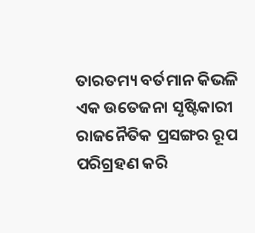ତାରତମ୍ୟ ବର୍ତମାନ କିଭଳି ଏକ ଉତେଜନା ସୃଷ୍ଟିକାରୀ ରାଜନୈତିକ ପ୍ରସଙ୍ଗର ରୂପ ପରିଗ୍ରହଣ କରି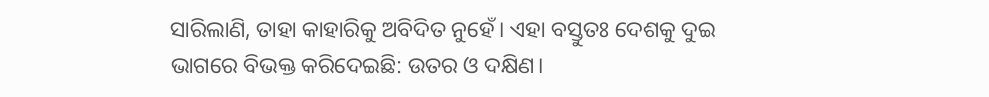ସାରିଲାଣି, ତାହା କାହାରିକୁ ଅବିଦିତ ନୁହେଁ। ଏହା ବସ୍ତୁତଃ ଦେଶକୁ ଦୁଇ ଭାଗରେ ବିଭକ୍ତ କରିଦେଇଛି: ଉତର ଓ ଦକ୍ଷିଣ।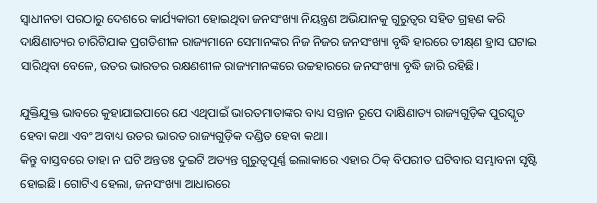ସ୍ୱାଧୀନତା ପରଠାରୁ ଦେଶରେ କାର୍ଯ୍ୟକାରୀ ହୋଇଥିବା ଜନସଂଖ୍ୟା ନିୟନ୍ତ୍ରଣ ଅଭିଯାନକୁ ଗୁରୁତ୍ୱର ସହିତ ଗ୍ରହଣ କରି ଦାକ୍ଷିଣାତ୍ୟର ଚାରିଟିଯାକ ପ୍ରଗତିଶୀଳ ରାଜ୍ୟମାନେ ସେମାନଙ୍କର ନିଜ ନିଜର ଜନସଂଖ୍ୟା ବୃଦ୍ଧି ହାରରେ ତୀକ୍ଷ୍‌ଣ ହ୍ରାସ ଘଟାଇ ସାରିଥିବା ବେଳେ, ଉତର ଭାରତର ରକ୍ଷଣଶୀଳ ରାଜ୍ୟମାନଙ୍କରେ ଉଚ୍ଚହାରରେ ଜନସଂଖ୍ୟା ବୃଦ୍ଧି ଜାରି ରହିଛି।

ଯୁକ୍ତିଯୁକ୍ତ ଭାବରେ କୁହାଯାଇପାରେ ଯେ ଏଥିପାଇଁ ଭାରତମାତାଙ୍କର ବାଧ୍ୟ ସନ୍ତାନ ରୂପେ ଦାକ୍ଷିଣାତ୍ୟ ରାଜ୍ୟଗୁଡ଼ିକ ପୁରସ୍କୃତ ହେବା କଥା ଏବଂ ଅବାଧ୍ୟ ଉତର ଭାରତ ରାଜ୍ୟଗୁଡ଼ିକ ଦଣ୍ଡିତ ହେବା କଥା।
କିନ୍ତୁ ବାସ୍ତବରେ ତାହା ନ ଘଟି ଅନ୍ତତଃ ଦୁଇଟି ଅତ୍ୟନ୍ତ ଗୁରୁତ୍ୱପୂର୍ଣ୍ଣ ଇଲାକାରେ ଏହାର ଠିକ୍‌ ବିପରୀତ ଘଟିବାର ସମ୍ଭାବନା ସୃଷ୍ଟି ହୋଇଛି। ଗୋଟିଏ ହେଲା, ଜନସଂଖ୍ୟା ଆଧାରରେ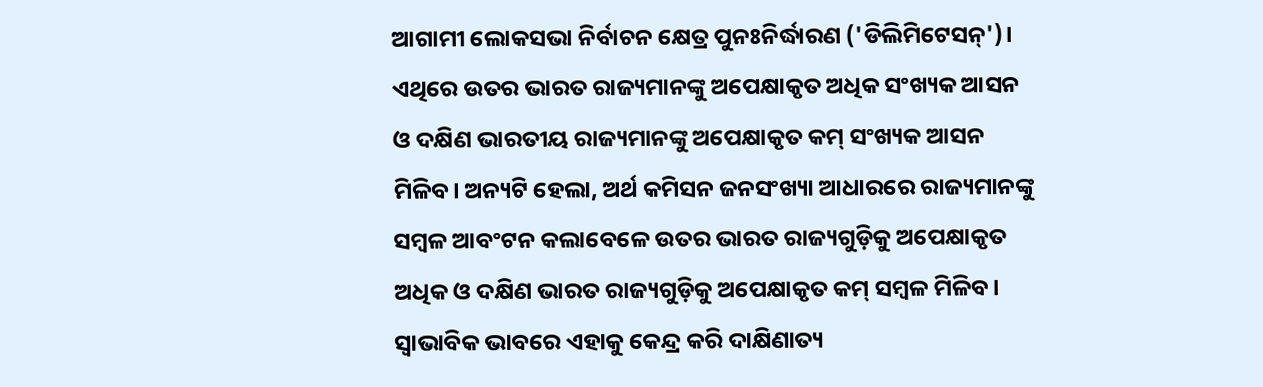ଆଗାମୀ ଲୋକସଭା ନିର୍ବାଚନ କ୍ଷେତ୍ର ପୁନଃନିର୍ଦ୍ଧାରଣ ('ଡିଲିମିଟେସନ୍‌')। ଏଥିରେ ଉତର ଭାରତ ରାଜ୍ୟମାନଙ୍କୁ ଅପେକ୍ଷାକୃତ ଅଧିକ ସଂଖ୍ୟକ ଆସନ ଓ ଦକ୍ଷିଣ ଭାରତୀୟ ରାଜ୍ୟମାନଙ୍କୁ ଅପେକ୍ଷାକୃତ କମ୍‌ ସଂଖ୍ୟକ ଆସନ ମିଳିବ। ଅନ୍ୟଟି ହେଲା, ଅର୍ଥ କମିସନ ଜନସଂଖ୍ୟା ଆଧାରରେ ରାଜ୍ୟମାନଙ୍କୁ ସମ୍ବଳ ଆବଂଟନ କଲାବେଳେ ଉତର ଭାରତ ରାଜ୍ୟଗୁଡ଼ିକୁ ଅପେକ୍ଷାକୃତ ଅଧିକ ଓ ଦକ୍ଷିଣ ଭାରତ ରାଜ୍ୟଗୁଡ଼ିକୁ ଅପେକ୍ଷାକୃତ କମ୍‌ ସମ୍ବଳ ମିଳିବ। ସ୍ୱାଭାବିକ ଭାବରେ ଏହାକୁ କେନ୍ଦ୍ର କରି ଦାକ୍ଷିଣାତ୍ୟ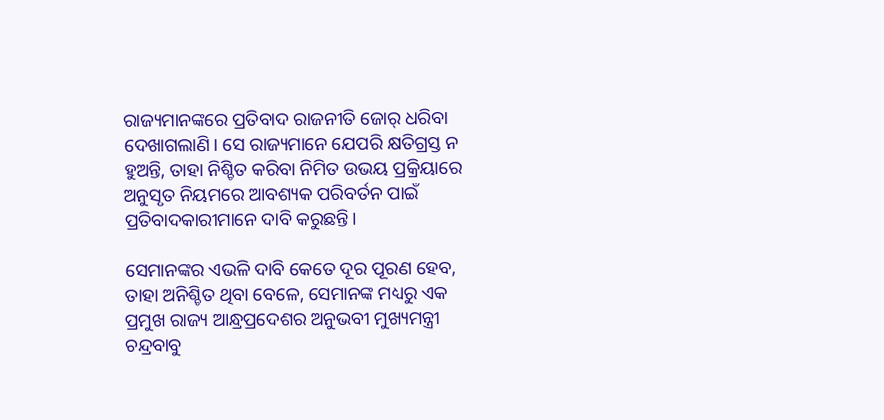ରାଜ୍ୟମାନଙ୍କରେ ପ୍ରତିବାଦ ରାଜନୀତି ଜୋର୍‌ ଧରିବା ଦେଖାଗଲାଣି। ସେ ରାଜ୍ୟମାନେ ଯେପରି କ୍ଷତିଗ୍ରସ୍ତ ନ ହୁଅନ୍ତି, ତାହା ନିଶ୍ଚିତ କରିବା ନିମିତ ଉଭୟ ପ୍ରକ୍ରିୟାରେ ଅନୁସୃତ ନିୟମରେ ଆବଶ୍ୟକ ପରିବର୍ତନ ପାଇଁ ପ୍ରତିବାଦକାରୀମାନେ ଦାବି କରୁଛନ୍ତି।

ସେମାନଙ୍କର ଏଭଳି ଦାବି କେତେ ଦୂର ପୂରଣ ହେବ, ତାହା ଅନିଶ୍ଚିତ ଥିବା ବେଳେ, ସେମାନଙ୍କ ମଧ୍ୟରୁ ଏକ ପ୍ରମୁଖ ରାଜ୍ୟ ଆନ୍ଧ୍ରପ୍ରଦେଶର ଅନୁଭବୀ ମୁଖ୍ୟମନ୍ତ୍ରୀ ଚନ୍ଦ୍ରବାବୁ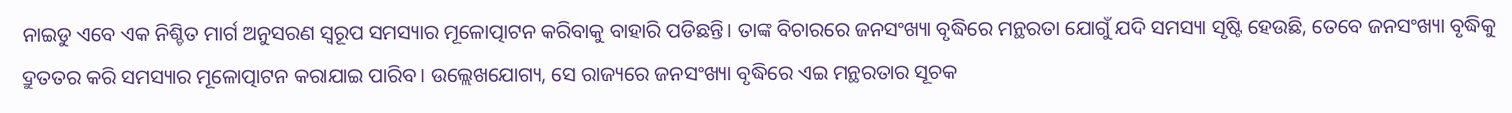ନାଇଡୁ ଏବେ ଏକ ନିଶ୍ଚିତ ମାର୍ଗ ଅନୁସରଣ ସ୍ୱରୂପ ସମସ୍ୟାର ମୂଳୋତ୍ପାଟନ କରିବାକୁ ବାହାରି ପଡିଛନ୍ତି। ତାଙ୍କ ବିଚାରରେ ଜନସଂଖ୍ୟା ବୃଦ୍ଧିରେ ମନ୍ଥରତା ଯୋଗୁଁ ଯଦି ସମସ୍ୟା ସୃଷ୍ଟି ହେଉଛି, ତେବେ ଜନସଂଖ୍ୟା ବୃଦ୍ଧିକୁ ଦ୍ରୁତତର କରି ସମସ୍ୟାର ମୂଳୋତ୍ପାଟନ କରାଯାଇ ପାରିବ। ଉଲ୍ଲେଖଯୋଗ୍ୟ, ସେ ରାଜ୍ୟରେ ଜନସଂଖ୍ୟା ବୃଦ୍ଧିରେ ଏଇ ମନ୍ଥରତାର ସୂଚକ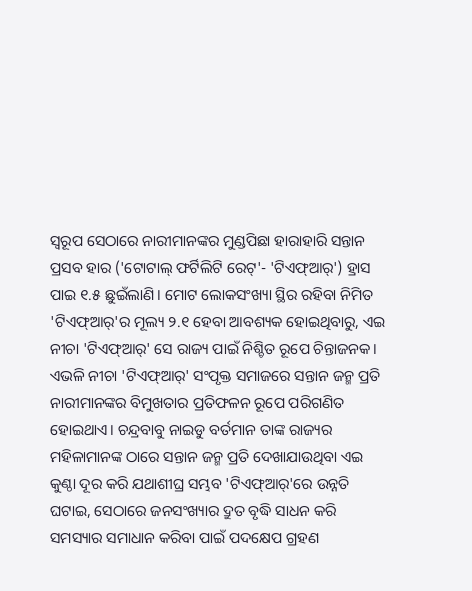ସ୍ୱରୂପ ସେଠାରେ ନାରୀମାନଙ୍କର ମୁଣ୍ଡପିଛା ହାରାହାରି ସନ୍ତାନ ପ୍ରସବ ହାର ('ଟୋଟାଲ୍‌ ଫର୍ଟିଲିଟି ରେଟ୍‌'- 'ଟିଏଫ୍‌ଆର୍‌') ହ୍ରାସ ପାଇ ୧.୫ ଛୁଇଁଲାଣି। ମୋଟ ଲୋକସଂଖ୍ୟା ସ୍ଥିର ରହିବା ନିମିତ 'ଟିଏଫ୍‌ଆର୍‌'ର ମୂଲ୍ୟ ୨.୧ ହେବା ଆବଶ୍ୟକ ହୋଇଥିବାରୁ, ଏଇ ନୀଚା 'ଟିଏଫ୍‌ଆର୍‌' ସେ ରାଜ୍ୟ ପାଇଁ ନିଶ୍ଚିତ ରୂପେ ଚିନ୍ତାଜନକ। ଏଭଳି ନୀଚା 'ଟିଏଫ୍‌ଆର୍‌' ସଂପୃକ୍ତ ସମାଜରେ ସନ୍ତାନ ଜନ୍ମ ପ୍ରତି ନାରୀମାନଙ୍କର ବିମୁଖତାର ପ୍ରତିଫଳନ ରୂପେ ପରିଗଣିତ ହୋଇଥାଏ। ଚନ୍ଦ୍ରବାବୁ ନାଇଡୁ ବର୍ତମାନ ତାଙ୍କ ରାଜ୍ୟର ମହିଳାମାନଙ୍କ ଠାରେ ସନ୍ତାନ ଜନ୍ମ ପ୍ରତି ଦେଖାଯାଉଥିବା ଏଇ କୁଣ୍ଠା ଦୂର କରି ଯଥାଶୀଘ୍ର ସମ୍ଭବ 'ଟିଏଫ୍‌ଆର୍‌'ରେ ଉନ୍ନତି ଘଟାଇ, ସେଠାରେ ଜନସଂଖ୍ୟାର ଦ୍ରୁତ ବୃଦ୍ଧି ସାଧନ କରି ସମସ୍ୟାର ସମାଧାନ କରିବା ପାଇଁ ପଦକ୍ଷେପ ଗ୍ରହଣ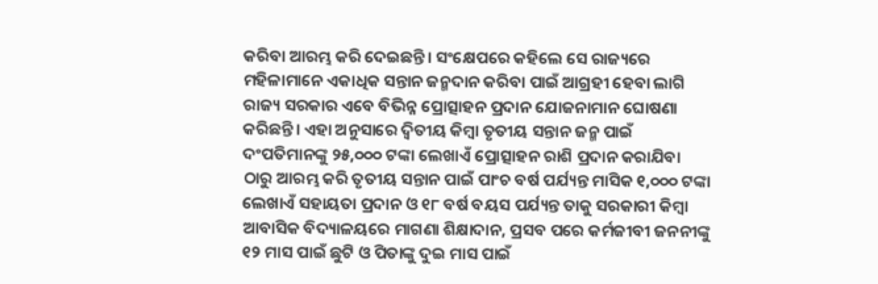କରିବା ଆରମ୍ଭ କରି ଦେଇଛନ୍ତି। ସଂକ୍ଷେପରେ କହିଲେ ସେ ରାଜ୍ୟରେ ମହିଳାମାନେ ଏକାଧିକ ସନ୍ତାନ ଜନ୍ମଦାନ କରିବା ପାଇଁ ଆଗ୍ରହୀ ହେବା ଲାଗି ରାଜ୍ୟ ସରକାର ଏବେ ବିଭିନ୍ନ ପ୍ରୋତ୍ସାହନ ପ୍ରଦାନ ଯୋଜନାମାନ ଘୋଷଣା କରିଛନ୍ତି। ଏହା ଅନୁସାରେ ଦ୍ୱିତୀୟ କିମ୍ବା ତୃତୀୟ ସନ୍ତାନ ଜନ୍ମ ପାଇଁ ଦଂପତିମାନଙ୍କୁ ୨୫,୦୦୦ ଟଙ୍କା ଲେଖାଏଁ ପ୍ରୋତ୍ସାହନ ରାଶି ପ୍ରଦାନ କରାଯିବା ଠାରୁ ଆରମ୍ଭ କରି ତୃତୀୟ ସନ୍ତାନ ପାଇଁ ପାଂଚ ବର୍ଷ ପର୍ଯ୍ୟନ୍ତ ମାସିକ ୧,୦୦୦ ଟଙ୍କା ଲେଖାଏଁ ସହାୟତା ପ୍ରଦାନ ଓ ୧୮ ବର୍ଷ ବୟସ ପର୍ଯ୍ୟନ୍ତ ତାକୁ ସରକାରୀ କିମ୍ବା ଆବାସିକ ବିଦ୍ୟାଳୟରେ ମାଗଣା ଶିକ୍ଷାଦାନ, ପ୍ରସବ ପରେ କର୍ମଜୀବୀ ଜନନୀଙ୍କୁ ୧୨ ମାସ ପାଇଁ ଛୁଟି ଓ ପିତାଙ୍କୁ ଦୁଇ ମାସ ପାଇଁ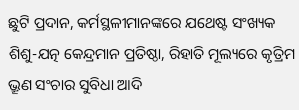ଛୁଟି ପ୍ରଦାନ, କର୍ମସ୍ଥଳୀମାନଙ୍କରେ ଯଥେଷ୍ଟ ସଂଖ୍ୟକ ଶିଶୁ-ଯତ୍ନ କେନ୍ଦ୍ରମାନ ପ୍ରତିଷ୍ଠା, ରିହାତି ମୂଲ୍ୟରେ କୃତ୍ରିମ ଭ୍ରୂଣ ସଂଚାର ସୁବିଧା ଆଦି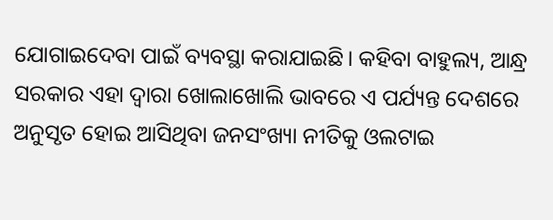ଯୋଗାଇଦେବା ପାଇଁ ବ୍ୟବସ୍ଥା କରାଯାଇଛି। କହିବା ବାହୁଲ୍ୟ, ଆନ୍ଧ୍ର ସରକାର ଏହା ଦ୍ୱାରା ଖୋଲାଖୋଲି ଭାବରେ ଏ ପର୍ଯ୍ୟନ୍ତ ଦେଶରେ ଅନୁସୃତ ହୋଇ ଆସିଥିବା ଜନସଂଖ୍ୟା ନୀତିକୁ ଓଲଟାଇ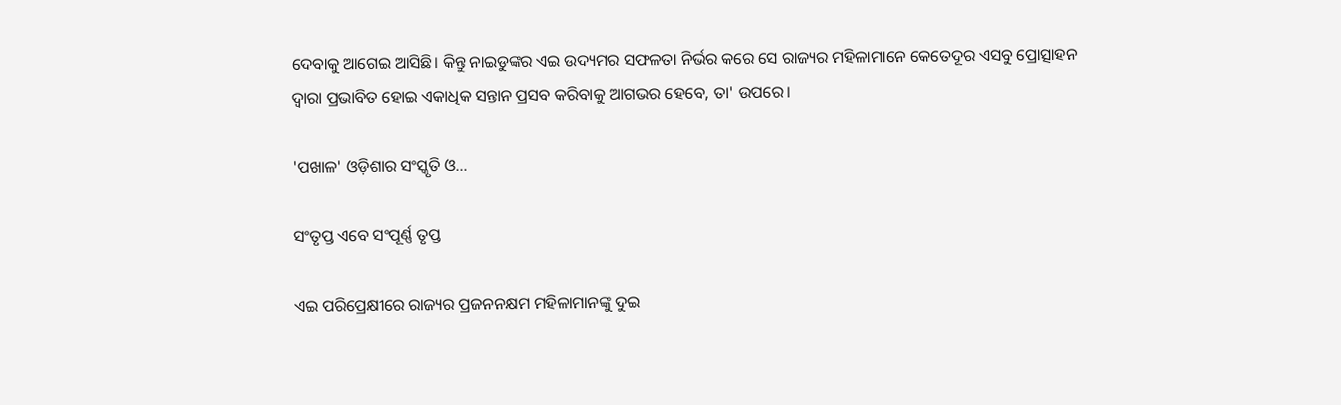ଦେବାକୁ ଆଗେଇ ଆସିଛି। କିନ୍ତୁ ନାଇଡୁଙ୍କର ଏଇ ଉଦ୍ୟମର ସଫଳତା ନିର୍ଭର କରେ ସେ ରାଜ୍ୟର ମହିଳାମାନେ କେତେଦୂର ଏସବୁ ପ୍ରୋତ୍ସାହନ ଦ୍ୱାରା ପ୍ରଭାବିତ ହୋଇ ଏକାଧିକ ସନ୍ତାନ ପ୍ରସବ କରିବାକୁ ଆଗଭର ହେବେ, ତା' ଉପରେ।

'ପଖାଳ' ଓଡ଼ିଶାର ସଂସ୍କୃତି ଓ…

ସଂତୃପ୍ତ ଏବେ ସଂପୂର୍ଣ୍ଣ ତୃପ୍ତ

ଏଇ ପରିପ୍ରେକ୍ଷୀରେ ରାଜ୍ୟର ପ୍ରଜନନକ୍ଷମ ମହିଳାମାନଙ୍କୁ ଦୁଇ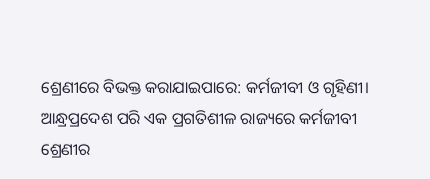ଶ୍ରେଣୀରେ ବିଭକ୍ତ କରାଯାଇପାରେ: କର୍ମଜୀବୀ ଓ ଗୃହିଣୀ। ଆନ୍ଧ୍ରପ୍ରଦେଶ ପରି ଏକ ପ୍ରଗତିଶୀଳ ରାଜ୍ୟରେ କର୍ମଜୀବୀ ଶ୍ରେଣୀର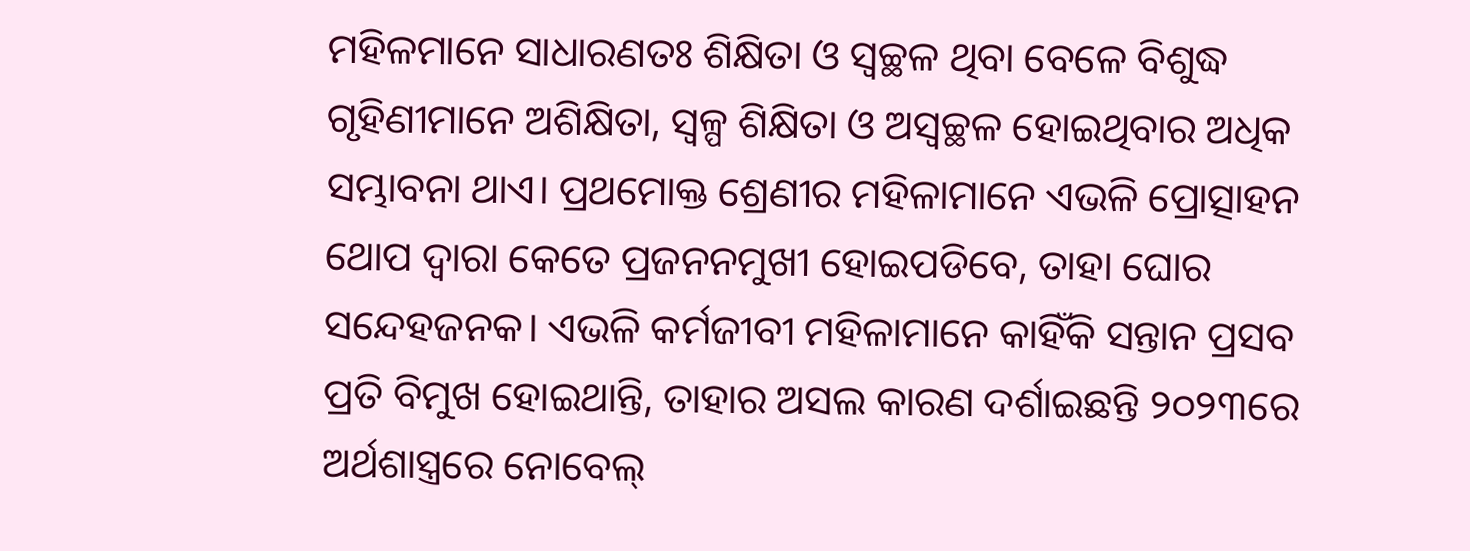ମହିଳମାନେ ସାଧାରଣତଃ ଶିକ୍ଷିତା ଓ ସ୍ୱଚ୍ଛଳ ଥିବା ବେଳେ ବିଶୁଦ୍ଧ ଗୃହିଣୀମାନେ ଅଶିକ୍ଷିତା, ସ୍ୱଳ୍ପ ଶିକ୍ଷିତା ଓ ଅସ୍ୱଚ୍ଛଳ ହୋଇଥିବାର ଅଧିକ ସମ୍ଭାବନା ଥାଏ। ପ୍ରଥମୋକ୍ତ ଶ୍ରେଣୀର ମହିଳାମାନେ ଏଭଳି ପ୍ରୋତ୍ସାହନ ଥୋପ ଦ୍ୱାରା କେତେ ପ୍ରଜନନମୁଖୀ ହୋଇପଡିବେ, ତାହା ଘୋର ସନ୍ଦେହଜନକ। ଏଭଳି କର୍ମଜୀବୀ ମହିଳାମାନେ କାହିଁକି ସନ୍ତାନ ପ୍ରସବ ପ୍ରତି ବିମୁଖ ହୋଇଥାନ୍ତି, ତାହାର ଅସଲ କାରଣ ଦର୍ଶାଇଛନ୍ତି ୨୦୨୩ରେ ଅର୍ଥଶାସ୍ତ୍ରରେ ନୋବେଲ୍‌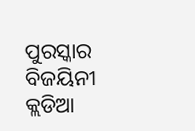ପୁରସ୍କାର ବିଜୟିନୀ କ୍ଲଡିଆ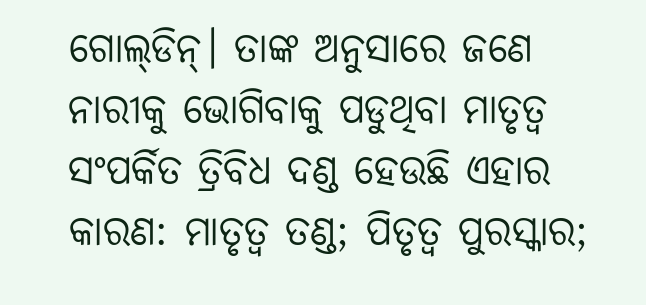ଗୋଲ୍‌ଡିନ୍‌। ତାଙ୍କ ଅନୁସାରେ ଜଣେ ନାରୀକୁ ଭୋଗିବାକୁ ପଡୁଥିବା ମାତୃତ୍ୱ ସଂପର୍କିତ ତ୍ରିବିଧ ଦଣ୍ଡ ହେଉଛି ଏହାର କାରଣ: ମାତୃତ୍ୱ ତଣ୍ଡ; ପିତୃତ୍ୱ ପୁରସ୍କାର;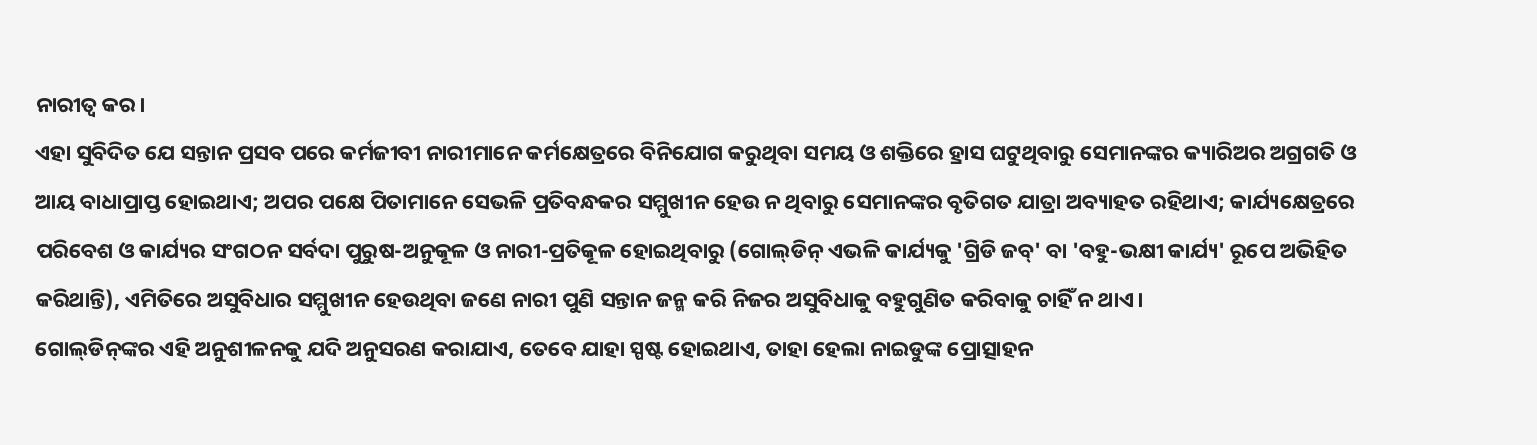ନାରୀତ୍ୱ କର।
ଏହା ସୁବିଦିତ ଯେ ସନ୍ତାନ ପ୍ରସବ ପରେ କର୍ମଜୀବୀ ନାରୀମାନେ କର୍ମକ୍ଷେତ୍ରରେ ବିନିଯୋଗ କରୁଥିବା ସମୟ ଓ ଶକ୍ତିରେ ହ୍ରାସ ଘଟୁଥିବାରୁ ସେମାନଙ୍କର କ୍ୟାରିଅର ଅଗ୍ରଗତି ଓ ଆୟ ବାଧାପ୍ରାପ୍ତ ହୋଇଥାଏ; ଅପର ପକ୍ଷେ ପିତାମାନେ ସେଭଳି ପ୍ରତିବନ୍ଧକର ସମ୍ମୁଖୀନ ହେଉ ନ ଥିବାରୁ ସେମାନଙ୍କର ବୃତିଗତ ଯାତ୍ରା ଅବ୍ୟାହତ ରହିଥାଏ; କାର୍ଯ୍ୟକ୍ଷେତ୍ରରେ ପରିବେଶ ଓ କାର୍ଯ୍ୟର ସଂଗଠନ ସର୍ବଦା ପୁରୁଷ-ଅନୁକୂଳ ଓ ନାରୀ-ପ୍ରତିକୂଳ ହୋଇଥିବାରୁ (ଗୋଲ୍‌ଡିନ୍‌ ଏଭଳି କାର୍ଯ୍ୟକୁ 'ଗ୍ରିଡି ଜବ୍‌' ବା 'ବହୁ-ଭକ୍ଷୀ କାର୍ଯ୍ୟ' ରୂପେ ଅଭିହିତ କରିଥାନ୍ତି), ଏମିତିରେ ଅସୁବିଧାର ସମ୍ମୁଖୀନ ହେଉଥିବା ଜଣେ ନାରୀ ପୁଣି ସନ୍ତାନ ଜନ୍ମ କରି ନିଜର ଅସୁବିଧାକୁ ବହୁଗୁଣିତ କରିବାକୁ ଚାହିଁ ନ ଥାଏ।
ଗୋଲ୍‌ଡିନ୍‌ଙ୍କର ଏହି ଅନୁଶୀଳନକୁ ଯଦି ଅନୁସରଣ କରାଯାଏ, ତେବେ ଯାହା ସ୍ପଷ୍ଟ ହୋଇଥାଏ, ତାହା ହେଲା ନାଇଡୁଙ୍କ ପ୍ରୋତ୍ସାହନ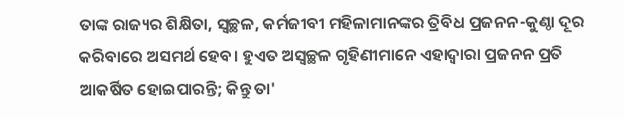ତାଙ୍କ ରାଜ୍ୟର ଶିକ୍ଷିତା, ସ୍ୱଚ୍ଛଳ, କର୍ମଜୀବୀ ମହିଳାମାନଙ୍କର ତ୍ରିବିଧ ପ୍ରଜନନ-କୁଣ୍ଠା ଦୂର କରିବାରେ ଅସମର୍ଥ ହେବ। ହୁଏତ ଅସ୍ୱଚ୍ଛଳ ଗୃହିଣୀମାନେ ଏହାଦ୍ୱାରା ପ୍ରଜନନ ପ୍ରତି ଆକର୍ଷିତ ହୋଇପାରନ୍ତି; କିନ୍ତୁ ତା'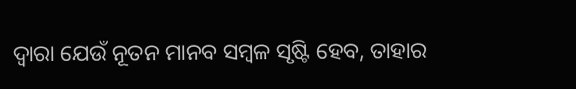ଦ୍ୱାରା ଯେଉଁ ନୂତନ ମାନବ ସମ୍ବଳ ସୃଷ୍ଟି ହେବ, ତାହାର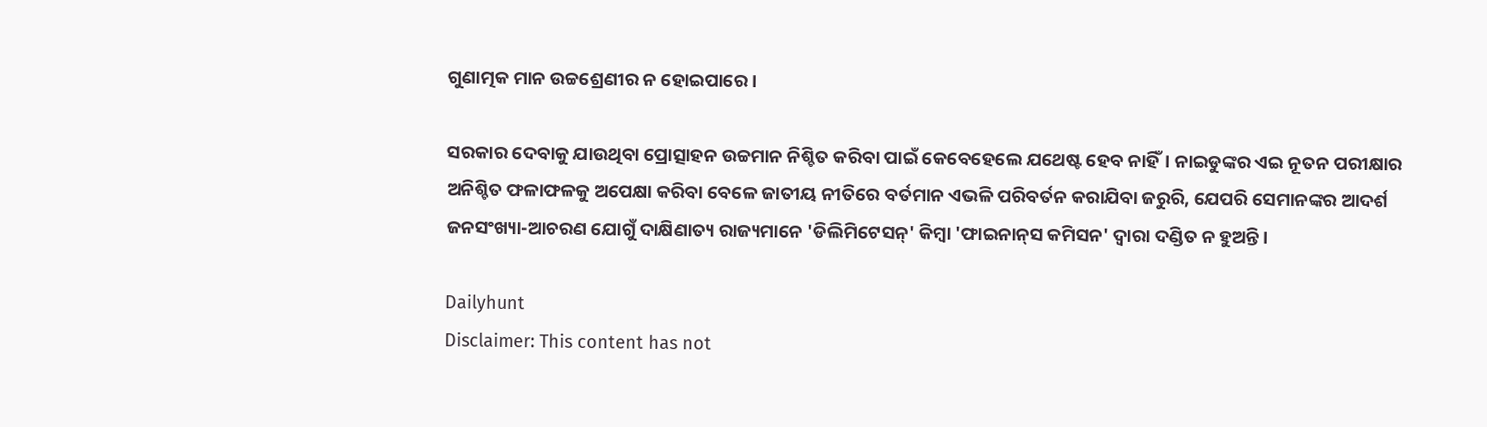ଗୁଣାତ୍ମକ ମାନ ଉଚ୍ଚଶ୍ରେଣୀର ନ ହୋଇପାରେ।

ସରକାର ଦେବାକୁ ଯାଉଥିବା ପ୍ରୋତ୍ସାହନ ଉଚ୍ଚମାନ ନିଶ୍ଚିତ କରିବା ପାଇଁ କେବେହେଲେ ଯଥେଷ୍ଟ ହେବ ନାହିଁ। ନାଇଡୁଙ୍କର ଏଇ ନୂତନ ପରୀକ୍ଷାର ଅନିଶ୍ଚିତ ଫଳାଫଳକୁ ଅପେକ୍ଷା କରିବା ବେଳେ ଜାତୀୟ ନୀତିରେ ବର୍ତମାନ ଏଭଳି ପରିବର୍ତନ କରାଯିବା ଜରୁରି, ଯେପରି ସେମାନଙ୍କର ଆଦର୍ଶ ଜନସଂଖ୍ୟା-ଆଚରଣ ଯୋଗୁଁ ଦାକ୍ଷିଣାତ୍ୟ ରାଜ୍ୟମାନେ 'ଡିଲିମିଟେସନ୍‌' କିମ୍ବା 'ଫାଇନାନ୍‌ସ କମିସନ' ଦ୍ୱାରା ଦଣ୍ଡିତ ନ ହୁଅନ୍ତି।

Dailyhunt
Disclaimer: This content has not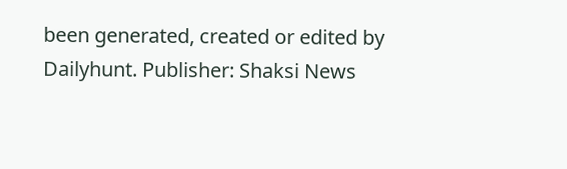been generated, created or edited by Dailyhunt. Publisher: Shaksi News